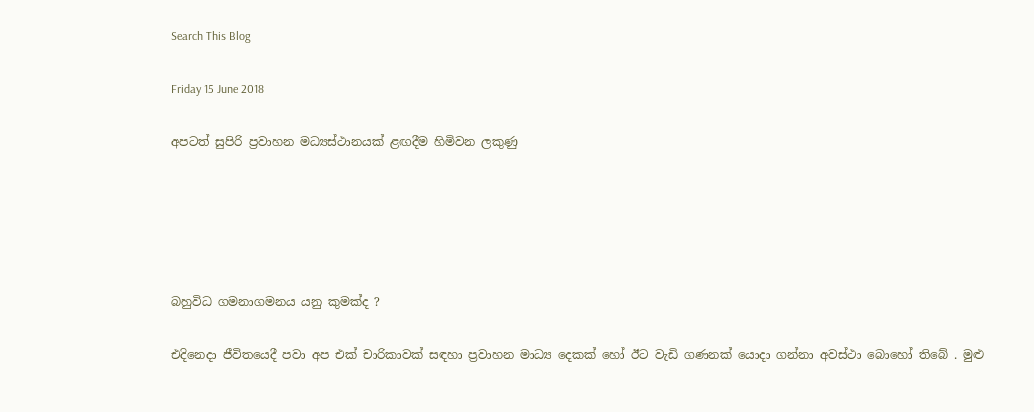Search This Blog

Friday 15 June 2018

අපටත් සුපිරි ප්‍රවාහන මධ්‍යස්ථානයක් ළඟදීම හිමිවන ලකුණු





බහුවිධ ගමනාගමනය යනු කුමක්ද ?

එදිනෙදා ජීවිතයෙදී පවා අප එක් චාරිකාවක් සඳහා ප්‍රවාහන මාධ්‍ය දෙකක් හෝ ඊට වැඩි ගණනක් යොදා ගන්නා අවස්ථා බොහෝ තිබේ . මුළු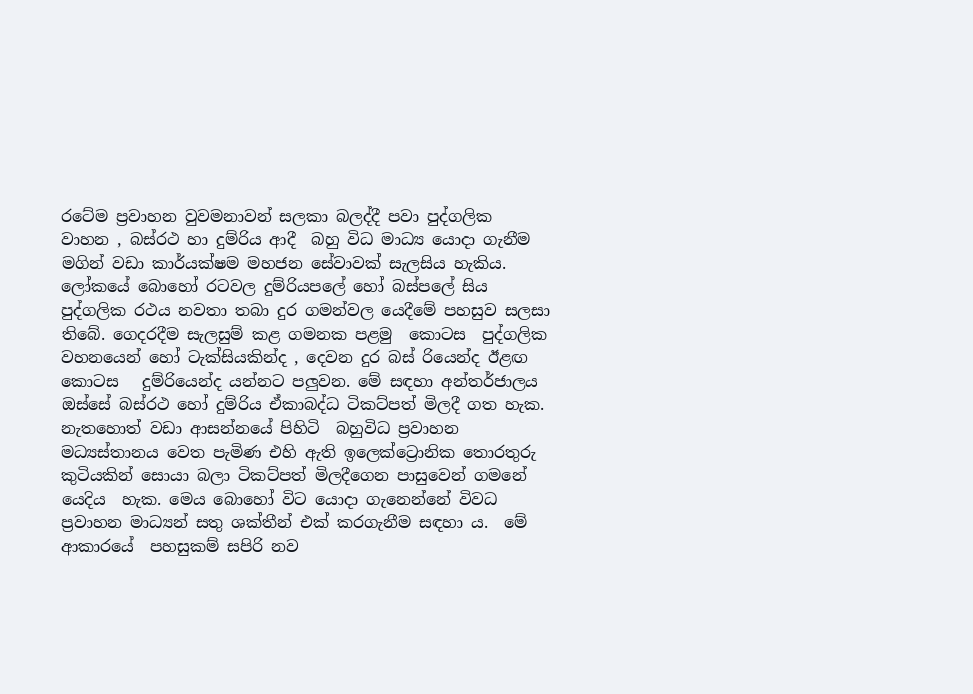රටේම ප්‍රවාහන වුවමනාවන් සලකා බලද්දී පවා පුද්ගලික  වාහන , බස්රථ හා දුම්රිය ආදී  බහු විධ මාධ්‍ය යොදා ගැනීම මගින් වඩා කාර්යක්ෂම මහජන සේවාවක් සැලසිය හැකිය. ලෝකයේ බොහෝ රටවල දුම්රියපලේ හෝ බස්පලේ සිය පුද්ගලික රථය නවතා තබා දුර ගමන්වල යෙදීමේ පහසුව සලසා තිබේ. ගෙදරදීම සැලසුම් කළ ගමනක පළමු  කොටස  පුද්ගලික වහනයෙන් හෝ ටැක්සියකින්ද , දෙවන දුර බස් රියෙන්ද ඊළඟ කොටස   දුම්රියෙන්ද යන්නට පලුවන. මේ සඳහා අන්තර්ජාලය ඔස්සේ බස්රථ හෝ දුම්රිය ඒකාබද්ධ ටිකට්පත් මිලදී ගත හැක. නැතහොත් වඩා ආසන්නයේ පිහිටි  බහුවිධ ප්‍රවාහන මධ්‍යස්තානය වෙත පැමිණ එහි ඇති ඉලෙක්ට්‍රොනික තොරතුරු කුටියකින් සොයා බලා ටිකට්පත් මිලදීගෙන පාසුවෙන් ගමනේ යෙදිය  හැක. මෙය බොහෝ විට යොදා ගැනෙන්නේ විවධ ප්‍රවාහන මාධ්‍යන් සතු ශක්තීන් එක් කරගැනීම සඳහා ය.  මේ ආකාරයේ  පහසුකම් සපිරි නව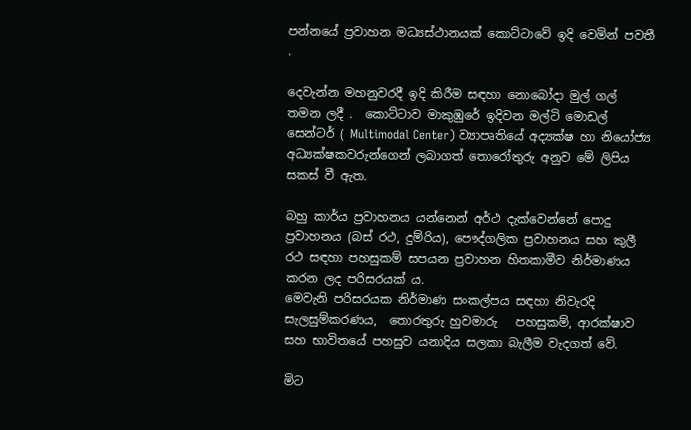පන්නයේ ප්‍රවාහන මධ්‍යස්ථානයක් කොට්ටාවේ ඉදි වෙමින් පවතී .

දෙවැන්න මහනුවරදී ඉදි කිරීම සඳහා නොබෝදා මුල් ගල් තමන ලදී .  කොට්ටාව මාකුඹුරේ ඉදිවන මල්ටි මොඩල් සෙන්ටර් ( Multimodal Center) ව්‍යාපෘතියේ අද්‍යක්ෂ හා නියෝජ්‍ය අධ්‍යක්ෂකවරුන්ගෙන් ලබාගත් තොරෝතුරු අනුව මේ ලිපිය සකස් වී ඇත.

බහු කාර්ය ප්‍රවාහනය යන්නෙන් අර්ථ දැක්වෙන්නේ පොදු ප්‍රවාහනය (බස් රථ, දුම්රිය), පෞද්ගලික ප්‍රවාහනය සහ කුලී රථ සඳහා පහසුකම් සපයන ප්‍රවාහන හිතකාමීව නිර්මාණය කරන ලද පරිසරයක් ය.
මෙවැනි පරිසරයක නිර්මාණ සංකල්පය සඳහා නිවැරදි සැලසුම්කරණය,  තොරතුරු හුවමාරු   පහසුකම්, ආරක්ෂාව සහ භාවිතයේ පහසුව යනාදිය සලකා බැලීම වැදගත් වේ.

මිට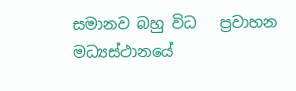සමානව බහු විධ   ප්‍රවාහන මධ්‍යස්ථානයේ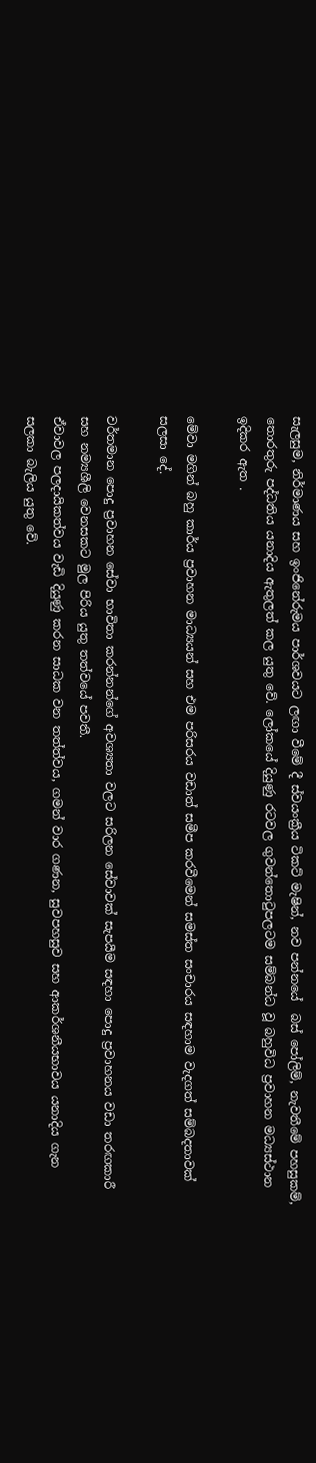සැලසුම, නිර්මාණය සහ ඉංජිනේරුමය පාර්ශවයට ලඟා වීමේ දී ස්වයංක්‍රීය ටිකට් මැෂින්, නව පන්නයේ  බස් පෝලිම්, නැවතීමේ පහසුකම්, තොරතුරු පද්ධතිය යනාදිය ඇතුලත් කල යුතු වේ. ලෝකයේ දියුණු රටවල ගුවන්තොටුපලටම සම්බන්ධ වූ බහුවිධ ප්‍රවාහන මධ්‍යස්ථාන ඉදිකර ඇත .

මේවා මගින් බහු කාර්ය ප්‍රවාහන මාධ්‍යයන් සහ එම පරිසරය වඩාත් සමීප කරවීමෙන් සමස්ත සංචාරය සඳහාම වැදගත් සම්බදතාවක් සලසා දේ.

වර්තමාන පොදු ප්‍රවාහන සේවා භාවිතා කරන්නන්ගේ අවශ්‍යතා වලට සරිලන සේවාවක් සැපයීම සඳහා පොදු ප්‍රවාහනය වඩා තරඟකාරී සහ නම්‍යශීලි වෙනසකට මුල පිරිය යුතු තත්වයේ පවතී.
ඒවාවල පලදායිකත්වය වැඩි දියුණු කරන සාධක වන තත්ත්වය, ගමන් වාර ගණන, සුවපහසුව සහ ආකර්ශනීයභාවය යනාදිය ගැන සලකා බැලිය යුතු වේ.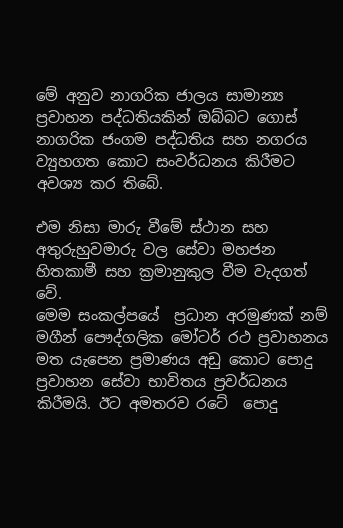මේ අනුව නාගරික ජාලය සාමාන්‍ය ප්‍රවාහන පද්ධතියකින් ඔබ්බට ගොස්  නාගරික ජංගම පද්ධතිය සහ නගරය ව්‍යුහගත කොට සංවර්ධනය කිරීමට අවශ්‍ය කර තිබේ.

එම නිසා මාරු වීමේ ස්ථාන සහ අතුරුහුවමාරු වල සේවා මහජන හිතකාමී සහ ක්‍රමානුකුල වීම වැදගත් වේ.
මෙම සංකල්පයේ  ප්‍රධාන අරමුණක් නම්   මගීන් පෞද්ගලික මෝටර් රථ ප්‍රවාහනය මත යැපෙන ප්‍රමාණය අඩු කොට පොදු ප්‍රවාහන සේවා භාවිතය ප්‍රවර්ධනය කිරීමයි. ඊට අමතරව රටේ  පොදු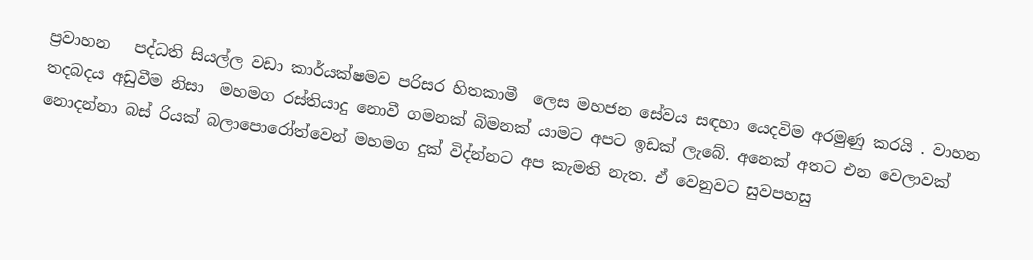ප්‍රවාහන   පද්ධති සියල්ල වඩා කාර්යක්ෂමව පරිසර හිතකාමී  ලෙස මහජන සේවය සඳහා යෙදවිම අරමුණු කරයි . වාහන තදබදය අඩුවීම නිසා  මහමග රස්තියාදු නොවී ගමනක් බිමනක් යාමට අපට ඉඩක් ලැබේ. අනෙක් අතට එන වෙලාවක් නොදන්නා බස් රියක් බලාපොරෝත්වෙන් මහමග දුක් විද්න්නට අප කැමති නැත. ඒ වෙනුවට සුවපහසු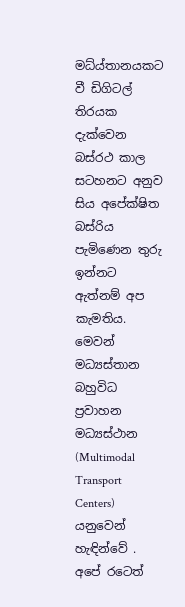මධ්ය්තානයකට වී ඩිගිටල් තිරයක දැක්වෙන බස්රථ කාල සටහනට අනුව සිය අපේක්ෂිත බස්රිය පැමිණෙන තුරු ඉන්නට ඇත්නම් අප කැමතිය. මෙවන් මධ්‍යස්තාන බහුවිධ ප්‍රවාහන මධ්‍යස්ථාන (Multimodal Transport Centers)  යනුවෙන් හැඳින්වේ . අපේ රටෙත්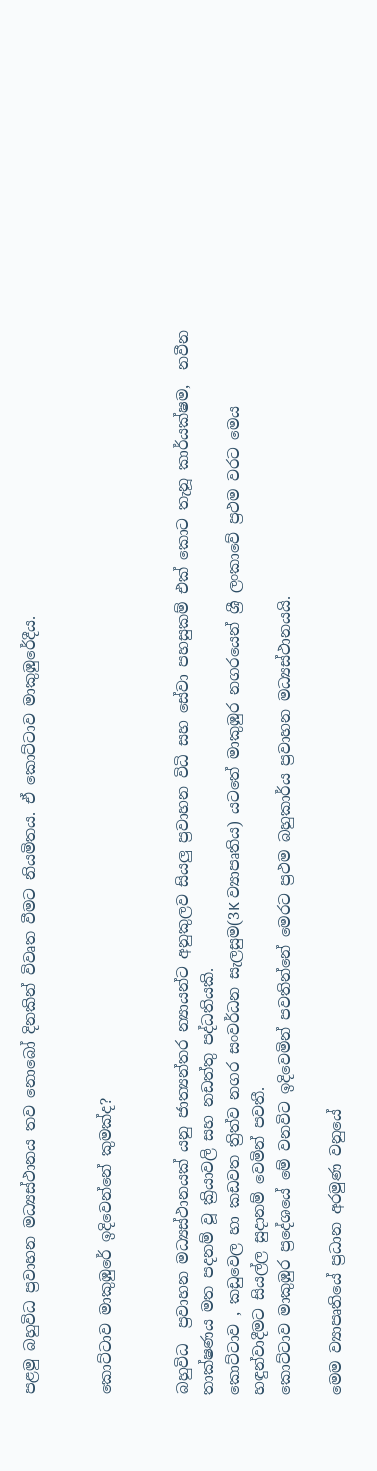පළමු බහුවිධ ප්‍රවාහන මධ්‍යස්ථානය තව නොබෝ දිනකින් විවෘත වීමට නියමිතය. ඒ කොට්ටාව මාකුඹුරේදීය.


කොට්ටාව මාකුඹුරේ ඉදිවෙන්නේ කුමක්ද?


බහුවිධ  ප්‍රවාහන මධ්‍යස්ථානයක් යනු ජාත්‍යන්තර න්‍යායන්ට අනුකුලව සියලු ප්‍රවාහන විධි සහ සේවා පහසුකම් එක් කොට තැනූ කාර්යක්ෂම,  නවීන තාක්ෂණය මත පදනම් වූ ක්‍රියාවලි සහ නඩත්තු පද්ධතියකි.
කොට්ටාව , කඩුවෙල හා කඩවත ත්‍රිත්ව නගර සංවර්ධන සැලසුම(3K ව්‍යාපෘතිය) යටතේ මාකුඹුර නගරයෙන් ශ්‍රී ලංකාවේ ප්‍රථම වරට මෙය හඳුන්වාදීමට සියල්ල සුදානම් වෙමින් පවතී.
කොට්ටාව මාකුඹුර ප්‍රදේශයේ මේ වනවිට ඉදිවෙමින් පවතින්නේ මෙරට ප්‍රථම බහුකාර්ය ප්‍රවාහන මධ්‍යස්ථානයයි.

මෙම ව්‍යාපෘතියේ ප්‍රධාන අරමුණ වනුයේ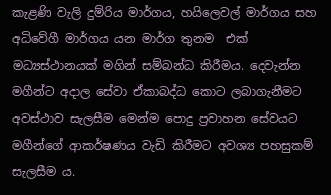කැළණි වැලි දුම්රිය මාර්ගය, හයිලෙවල් මාර්ගය සහ අධිවේගී මාර්ගය යන මාර්ග තුනම  එක් මධ්‍යස්ථානයක් මගින් සම්බන්ධ කිරීමය. දෙවැන්න   මගීන්ට අදාල සේවා ඒකාබද්ධ කොට ලබාගැනීමට අවස්ථාව සැලසීම මෙන්ම පොදු ප්‍රවාහන සේවයට මගීන්ගේ ආකර්ෂණය වැඩි කිරීමට අවශ්‍ය පහසුකම් සැලසීම ය.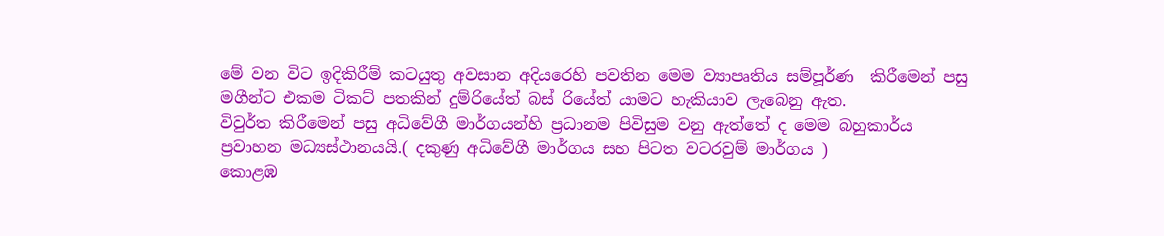මේ වන විට ඉදිකිරීම් කටයුතු අවසාන අදියරෙහි පවතින මෙම ව්‍යාපෘතිය සම්පූර්ණ  කිරීමෙන් පසු මගීන්ට එකම ටිකට් පතකින් දුම්රියේත් බස් රියේත් යාමට හැකියාව ලැබෙනු ඇත.
විවුර්ත කිරීමෙන් පසු අධිවේගී මාර්ගයන්හි ප්‍රධානම පිවිසුම වනු ඇත්තේ ද මෙම බහුකාර්ය ප්‍රවාහන මධ්‍යස්ථානයයි.( දකුණු අධිවේගී මාර්ගය සහ පිටත වටරවුම් මාර්ගය )
කොළඹ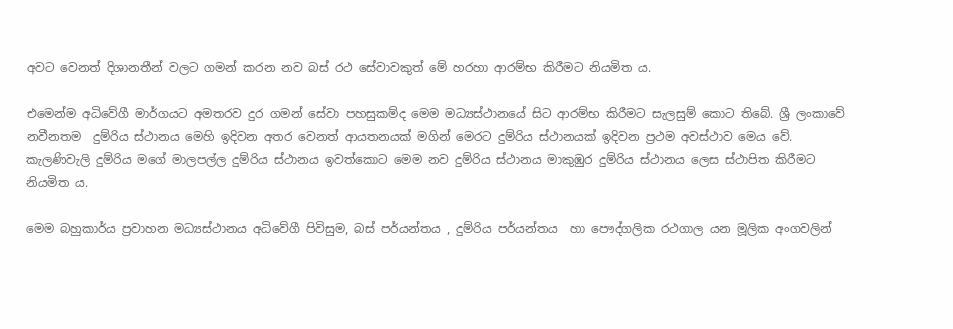අවට වෙනත් දිශානතීන් වලට ගමන් කරන නව බස් රථ සේවාවකුත් මේ හරහා ආරම්භ කිරීමට නියමිත ය.

එමෙන්ම අධිවේගී මාර්ගයට අමතරව දුර ගමන් සේවා පහසුකම්ද මෙම මධ්‍යස්ථානයේ සිට ආරම්භ කිරීමට සැලසුම් කොට තිබේ. ශ්‍රී ලංකාවේ නවීනතම  දුම්රිය ස්ථානය මෙහි ඉදිවන අතර වෙනත් ආයතනයක් මගින් මෙරට දුම්රිය ස්ථානයක් ඉදිවන ප්‍රථම අවස්ථාව මෙය වේ.
කැලණිවැලි දුම්රිය මගේ මාලපල්ල දුම්රිය ස්ථානය ඉවත්කොට මෙම නව දුම්රිය ස්ථානය මාකුඹුර දුම්රිය ස්ථානය ලෙස ස්ථාපිත කිරීමට නියමිත ය.

මෙම බහුකාර්ය ප්‍රවාහන මධ්‍යස්ථානය අධිවේගී පිවිසුම, බස් පර්යන්තය , දුම්රිය පර්යන්තය  හා පෞද්ගලික රථගාල යන මූලික අංගවලින්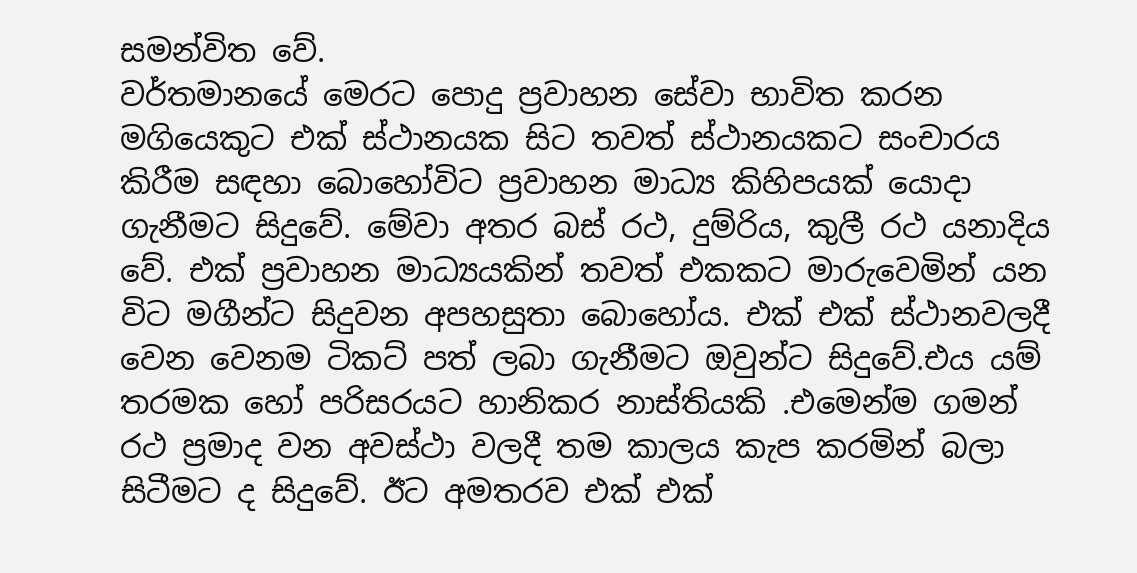සමන්විත වේ.
වර්තමානයේ මෙරට පොදු ප්‍රවාහන සේවා භාවිත කරන මගියෙකුට එක් ස්ථානයක සිට තවත් ස්ථානයකට සංචාරය කිරීම සඳහා බොහෝවිට ප්‍රවාහන මාධ්‍ය කිහිපයක් යොදා ගැනීමට සිදුවේ. මේවා අතර බස් රථ, දුම්රිය, කුලී රථ යනාදිය වේ. එක් ප්‍රවාහන මාධ්‍යයකින් තවත් එකකට මාරුවෙමින් යන විට මගීන්ට සිදුවන අපහසුතා බොහෝය. එක් එක් ස්ථානවලදී වෙන වෙනම ටිකට් පත් ලබා ගැනීමට ඔවුන්ට සිදුවේ.එය යම් තරමක හෝ පරිසරයට හානිකර නාස්තියකි .එමෙන්ම ගමන් රථ ප්‍රමාද වන අවස්ථා වලදී තම කාලය කැප කරමින් බලා සිටීමට ද සිදුවේ. ඊට අමතරව එක් එක්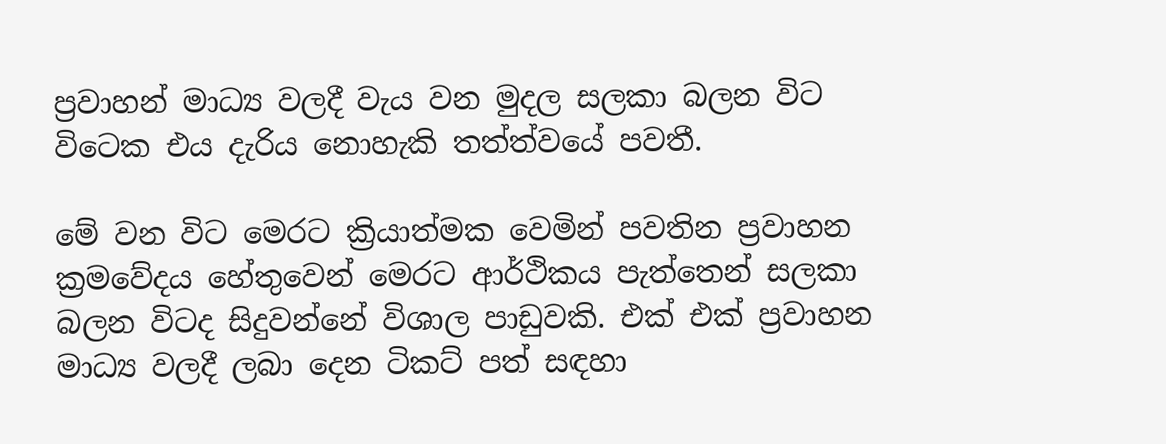ප්‍රවාහන් මාධ්‍ය වලදී වැය වන මුදල සලකා බලන විට විටෙක එය දැරිය නොහැකි තත්ත්වයේ පවතී.

මේ වන විට මෙරට ක්‍රියාත්මක වෙමින් පවතින ප්‍රවාහන ක්‍රමවේදය හේතුවෙන් මෙරට ආර්ථිකය පැත්තෙන් සලකා බලන විටද සිදුවන්නේ විශාල පාඩුවකි. එක් එක් ප්‍රවාහන මාධ්‍ය වලදී ලබා දෙන ටිකට් පත් සඳහා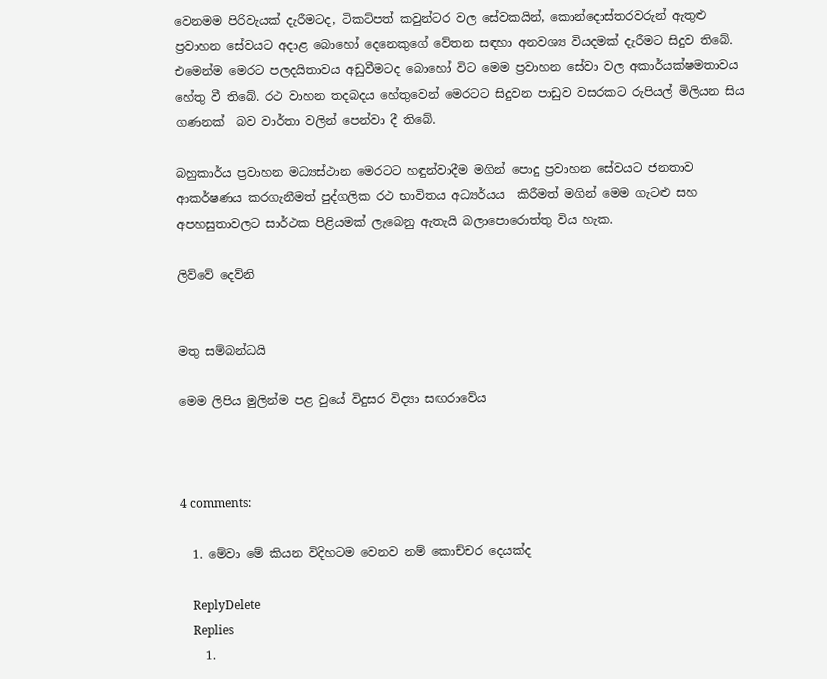වෙනමම පිරිවැයක් දැරීමටද, ටිකට්පත් කවුන්ටර වල සේවකයින්, කොන්දොස්තරවරුන් ඇතුළු ප්‍රවාහන සේවයට අදාළ බොහෝ දෙනෙකුගේ වේතන සඳහා අනවශ්‍ය වියදමක් දැරීමට සිදුව තිබේ. එමෙන්ම මෙරට පලදයිතාවය අඩුවීමටද බොහෝ විට මෙම ප්‍රවාහන සේවා වල අකාර්යක්ෂමතාවය හේතු වී තිබේ. රථ වාහන තදබදය හේතුවෙන් මෙරටට සිදුවන පාඩුව වසරකට රුපියල් මිලියන සිය ගණනක්  බව වාර්තා වලින් පෙන්වා දී තිබේ.

බහුකාර්ය ප්‍රවාහන මධ්‍යස්ථාන මෙරටට හඳුන්වාදීම මගින් පොදු ප්‍රවාහන සේවයට ජනතාව ආකර්ෂණය කරගැනීමත් පුද්ගලික රථ භාවිතය අධ්‍යර්යය  කිරීමත් මගින් මෙම ගැටළු සහ අපහසුතාවලට සාර්ථක පිළියමක් ලැබෙනු ඇතැයි බලාපොරොත්තු විය හැක.

ලිව්වේ දෙව්‍නි


මතු සම්බන්ධයි

මෙම ලිපිය මුලින්ම පළ වුයේ විදුසර විද්‍යා සඟරාවේය



4 comments:

  1. මේවා මේ කියන විදිහටම වෙනව නම් කොච්චර දෙයක්ද

    ReplyDelete
    Replies
    1.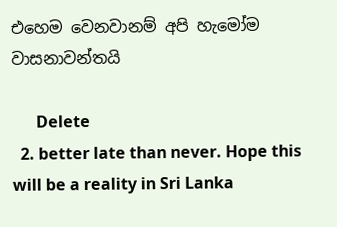එහෙම වෙනවානම් අපි හැමෝම වාසනාවන්තයි

      Delete
  2. better late than never. Hope this will be a reality in Sri Lanka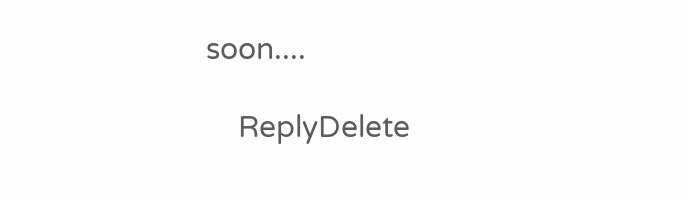soon....

    ReplyDelete